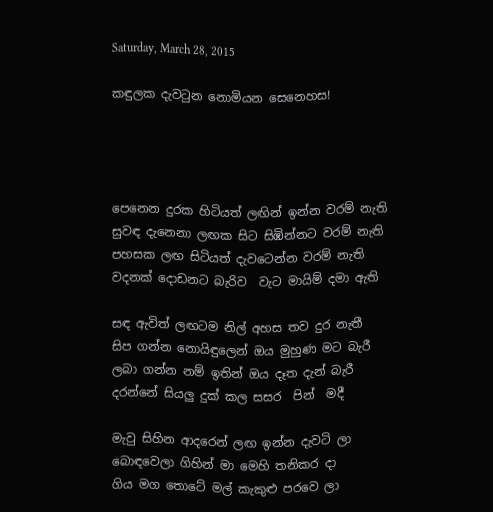Saturday, March 28, 2015

කඳුලක දැවටුන නොමියන සෙනෙහස!




පෙනෙන දුරක හිටියත් ලඟින් ඉන්න වරම් නැති
සුවඳ දැනෙනා ලඟක සිට සිඹින්නට වරම් නැති
පහසක ලඟ සිටියත් දැවටෙන්න වරම් නැති
වදනක් දොඩනට බැරිව  වැට මායිම් දමා ඇති

සඳ ඇවිත් ලඟටම නිල් අහස තව දුර නැතී
සිප ගන්න නොයිඳුලෙන් ඔය මුහුණ මට බැරී
ලබා ගන්න නම් ඉතින් ඔය දෑත දැන් බැරී
දරන්නේ සියලු දුක් කල සසර  පින්  මදී

මැවු සිහින ආදරෙන් ලඟ ඉන්න දැවටි ලා
බොඳවෙලා ගිහින් මා මෙහි තනිකර දා
ගිය මග තොටේ මල් කැකුළු පරවෙ ලා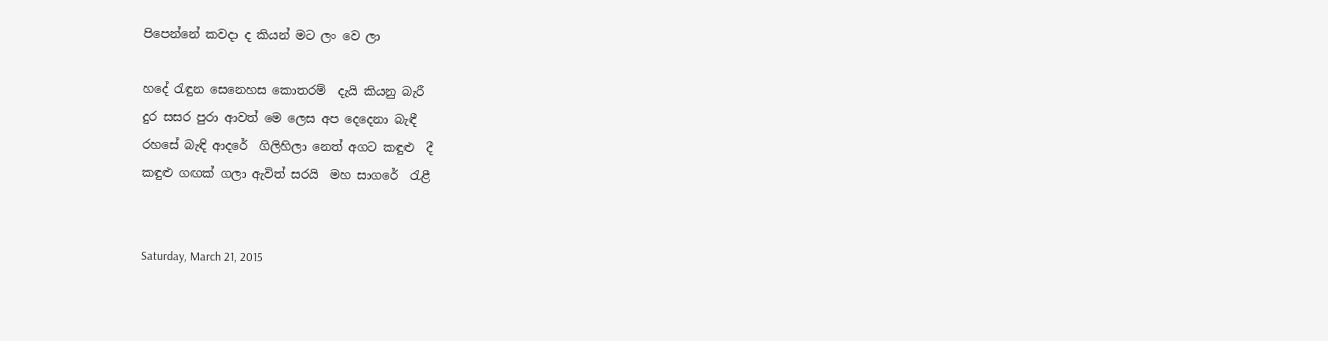පිපෙන්නේ කවදා ද කියන් මට ලං වෙ ලා

හදේ රැඳුන සෙනෙහස කොතරම්  දැයි කියනු බැරී
දුර සසර පුරා ආවත් මෙ ලෙස අප දෙදෙනා බැඳී
රහසේ බැඳි ආදරේ  ගිලිහිලා නෙත් අගට කඳුළු  දී
කඳුළු ගඟක් ගලා ඇවිත් සරයි  මහ සාගරේ  රැළී


Saturday, March 21, 2015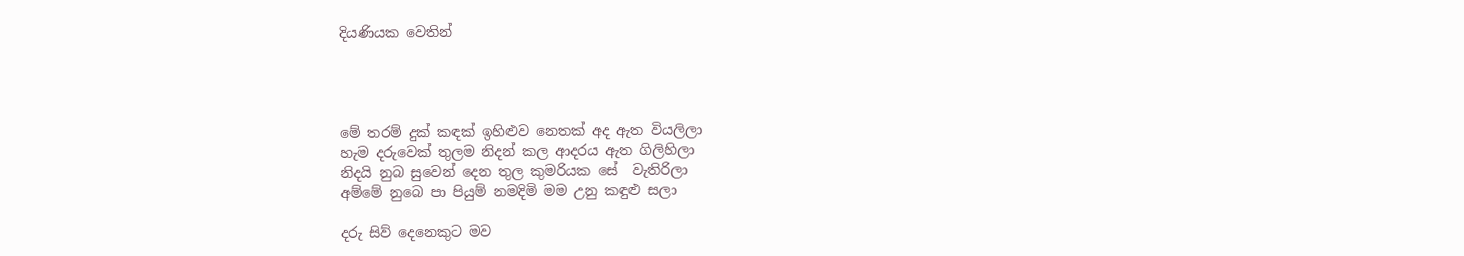දියණියක වෙතින්




මේ තරම් දුක් කඳක් ඉහිළුව නෙතක් අද ඇත වියලිලා
හැම දරුවෙක් තුලම නිදන් කල ආදරය ඇත ගිලිහිලා
නිදයි නුබ සුවෙන් දෙන තුල කුමරියක සේ  වැතිරිලා
අම්මේ නුබෙ පා පියුම් නමදිමි මම උනු කඳුළු සලා

දරු සිව් දෙනෙකුට මව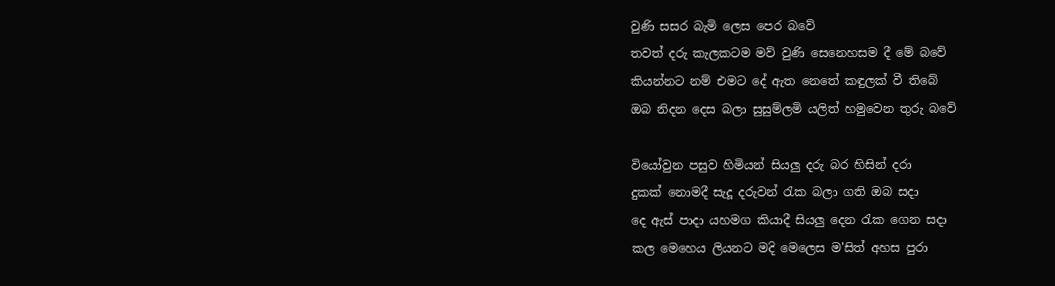වුණි සසර බැමි ලෙස පෙර බවේ
තවත් දරු කැලකටම මව් වුණි සෙනෙහසම දී මේ බවේ
කියන්නට නම් එමට දේ ඇත නෙතේ කඳුලක් වී තිබේ
ඔබ නිදන දෙස බලා සුසුම්ලමි යලිත් හමුවෙන තුරු බවේ

වියෝවුන පසුව හිමියන් සියලු දරු බර හිසින් දරා
දුකක් නොමදී සැදූ දරුවන් රැක බලා ගති ඔබ සදා
දෙ ඇස් පාදා යහමග කියාදී සියලු දෙන රැක ගෙන සදා
කල මෙහෙය ලියනට මදි මෙලෙස ම'සිත් අහස පුරා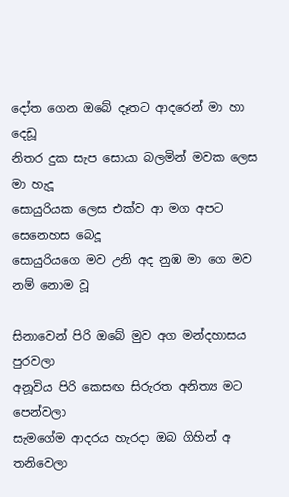දෝත ගෙන ඔබේ දෑතට ආදරෙන් මා හා දෙඩූ
නිතර දුක සැප සොයා බලමින් මවක ලෙස මා හැදූ
සොයුරියක ලෙස එක්ව ආ මග අපට සෙනෙහස බෙදූ
සොයුරියගෙ මව උනි අද නුඹ මා ගෙ මව නම් නොම වූ

සිනාවෙන් පිරි ඔබේ මුව අග මන්දහාසය පුරවලා
අනූවිය පිරි කෙසඟ සිරුරත අනිත්‍ය මට පෙන්වලා
සැමගේම ආදරය හැරදා ඔබ ගිහින් අ  තනිවෙලා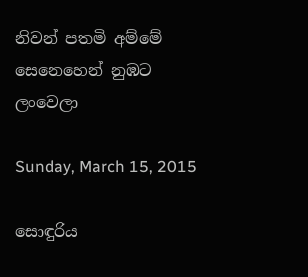නිවන් පතමි අම්මේ සෙනෙහෙන් නුඹට  ලංවෙලා

Sunday, March 15, 2015

සොඳුරිය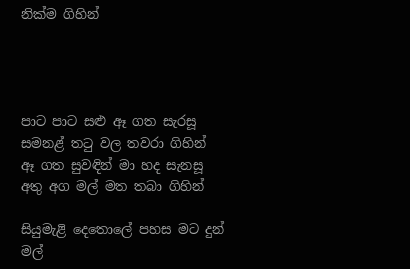නික්ම ගිහින්




පාට පාට සළු ඈ ගත සැරසූ
සමනළ් තටු වල තවරා ගිහින්
ඈ ගත සුවඳින් මා හද සැනසූ
අතු අග මල් මත තබා ගිහින්

සියුමැළි දෙතොලේ පහස මට දුන්
මල්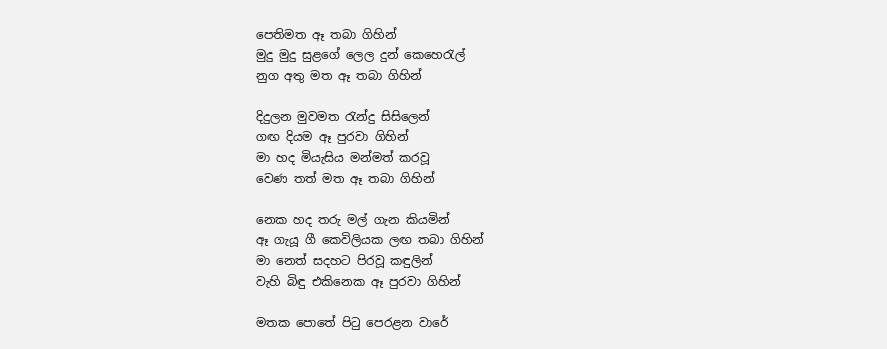පෙතිමත ඈ තබා ගිහින්
මුදු මුදු සුළගේ ලෙල දුන් කෙහෙරැල්
නුග අතු මත ඈ තබා ගිහින්

දිදුලන මුවමත රැන්දු සිසිලෙන්
ගඟ දියම ඈ පුරවා ගිහින්
මා හද මියැසිය මන්මත් කරවූ
වෙණ තත් මත ඈ තබා ගිහින්

නෙක හද තරු මල් ගැන කියමින්
ඈ ගැයූ ගී කෙවිලියක ලඟ තබා ගිහින්
මා නෙත් සදහට පිරවූ කඳුලින්
වැහි බිඳු එකිනෙක ඈ පුරවා ගිහින්

මතක පොතේ පිටු පෙරළන වාරේ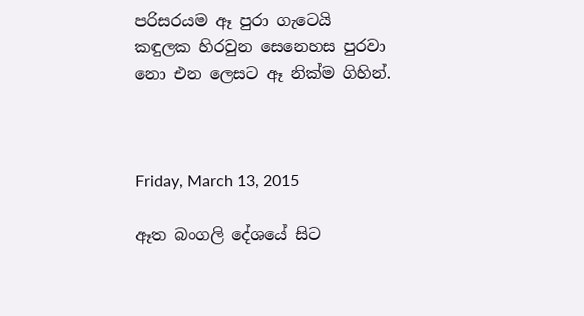පරිසරයම ඈ පුරා ගැටෙයි
කඳුලක හිරවුන සෙනෙහස පුරවා
නො එන ලෙසට ඈ නික්ම ගිහින්.



Friday, March 13, 2015

ඈත බංගලි දේශයේ සිට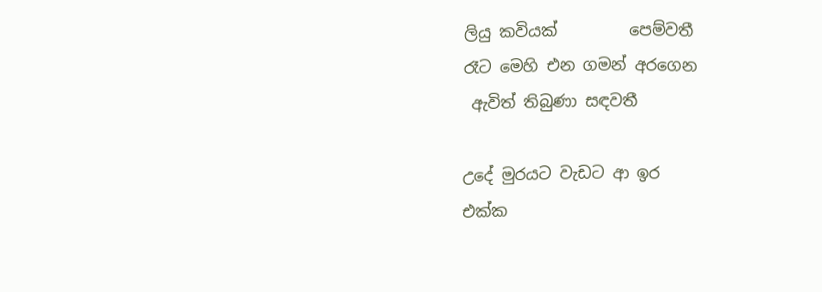ලියු කවියක්         පෙම්වතී
රෑට මෙහි එන ගමන් අරගෙන
 ඇවිත් තිබුණා සඳවතී

උදේ මුරයට වැඩට ආ ඉර
එක්ක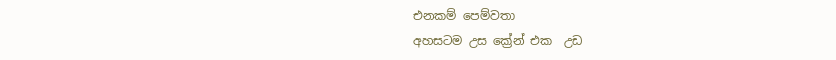එනකම් පෙම්වතා
අහසටම උස ක්‍රේන් එක  උඩ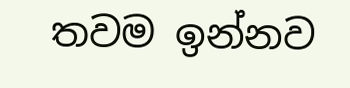තවම ඉන්නව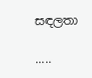සඳලතා

.....